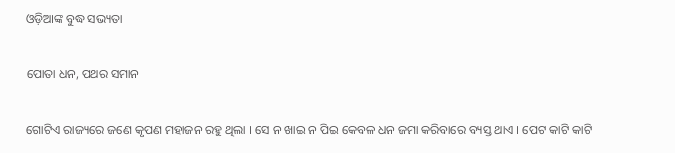ଓଡ଼ିଆଙ୍କ ବୁଦ୍ଧ ସଭ୍ୟତା

ପୋତା ଧନ, ପଥର ସମାନ

ଗୋଟିଏ ରାଜ୍ୟରେ ଜଣେ କୃପଣ ମହାଜନ ରହୁ ଥିଲା । ସେ ନ ଖାଇ ନ ପିଇ କେବଳ ଧନ ଜମା କରିବାରେ ବ୍ୟସ୍ତ ଥାଏ । ପେଟ କାଟି କାଟି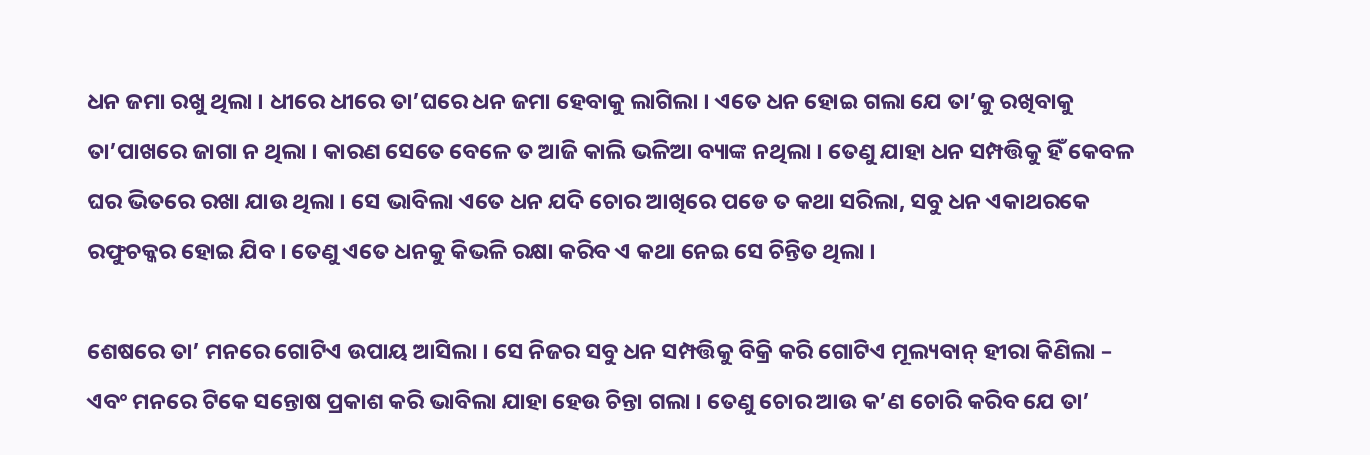ଧନ ଜମା ରଖୁ ଥିଲା । ଧୀରେ ଧୀରେ ତା’ଘରେ ଧନ ଜମା ହେବାକୁ ଲାଗିଲା । ଏତେ ଧନ ହୋଇ ଗଲା ଯେ ତା’କୁ ରଖିବାକୁ ତା’ପାଖରେ ଜାଗା ନ ଥିଲା । କାରଣ ସେତେ ବେଳେ ତ ଆଜି କାଲି ଭଳିଆ ବ୍ୟାଙ୍କ ନଥିଲା । ତେଣୁ ଯାହା ଧନ ସମ୍ପତ୍ତିକୁ ହିଁ କେବଳ ଘର ଭିତରେ ରଖା ଯାଉ ଥିଲା । ସେ ଭାବିଲା ଏତେ ଧନ ଯଦି ଚୋର ଆଖିରେ ପଡେ ତ କଥା ସରିଲା, ସବୁ ଧନ ଏକାଥରକେ ରଫୁଚକ୍କର ହୋଇ ଯିବ । ତେଣୁ ଏତେ ଧନକୁ କିଭଳି ରକ୍ଷା କରିବ ଏ କଥା ନେଇ ସେ ଚିନ୍ତିତ ଥିଲା ।

ଶେଷରେ ତା’ ମନରେ ଗୋଟିଏ ଉପାୟ ଆସିଲା । ସେ ନିଜର ସବୁ ଧନ ସମ୍ପତ୍ତିକୁ ବିକ୍ରି କରି ଗୋଟିଏ ମୂଲ୍ୟବାନ୍ ହୀରା କିଣିଲା – ଏବଂ ମନରେ ଟିକେ ସନ୍ତୋଷ ପ୍ରକାଶ କରି ଭାବିଲା ଯାହା ହେଉ ଚିନ୍ତା ଗଲା । ତେଣୁ ଚୋର ଆଉ କ’ଣ ଚୋରି କରିବ ଯେ ତା’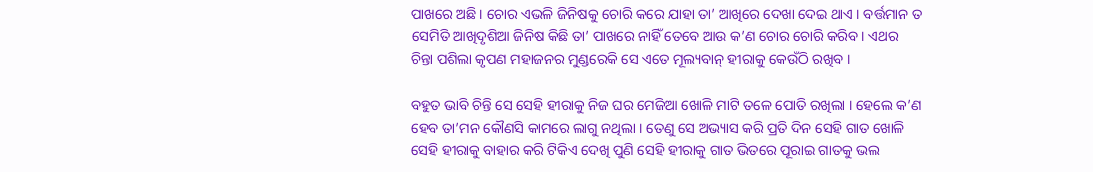ପାଖରେ ଅଛି । ଚୋର ଏଭଳି ଜିନିଷକୁ ଚୋରି କରେ ଯାହା ତା’ ଆଖିରେ ଦେଖା ଦେଇ ଥାଏ । ବର୍ତ୍ତମାନ ତ ସେମିତି ଆଖିଦୃଶିଆ ଜିନିଷ କିଛି ତା’ ପାଖରେ ନାହିଁ ତେବେ ଆଉ କ’ଣ ଚୋର ଚୋରି କରିବ । ଏଥର ଚିନ୍ତା ପଶିଲା କୃପଣ ମହାଜନର ମୁଣ୍ଡରେକି ସେ ଏତେ ମୂଲ୍ୟବାନ୍ ହୀରାକୁ କେଉଁଠି ରଖିବ ।

ବହୁତ ଭାବି ଚିନ୍ତି ସେ ସେହି ହୀରାକୁ ନିଜ ଘର ମେଜିଆ ଖୋଳି ମାଟି ତଳେ ପୋତି ରଖିଲା । ହେଲେ କ’ଣ ହେବ ତା’ମନ କୌଣସି କାମରେ ଲାଗୁ ନଥିଲା । ତେଣୁ ସେ ଅଭ୍ୟାସ କରି ପ୍ରତି ଦିନ ସେହି ଗାତ ଖୋଳି ସେହି ହୀରାକୁ ବାହାର କରି ଟିକିଏ ଦେଖି ପୁଣି ସେହି ହୀରାକୁ ଗାତ ଭିତରେ ପୂରାଇ ଗାତକୁ ଭଲ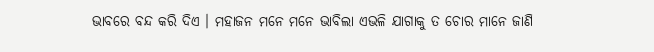ଭାବରେ ବନ୍ଦ କରି ଦିଏ । ମହାଜନ ମନେ ମନେ ଭାବିଲା ଏଭଳି ଯାଗାକୁ ତ ଚୋର ମାନେ ଜାଣି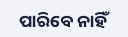ପାରିବେ ନାହିଁ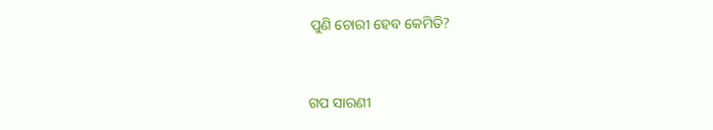ପୁଣି ଚୋରୀ ହେବ କେମିତି?


ଗପ ସାରଣୀ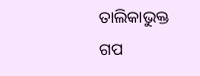ତାଲିକାଭୁକ୍ତ ଗପ